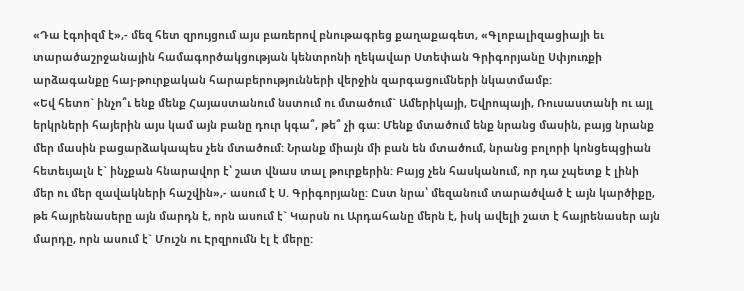«Դա էգոիզմ է»,- մեզ հետ զրույցում այս բառերով բնութագրեց քաղաքագետ, «Գլոբալիզացիայի եւ տարածաշրջանային համագործակցության կենտրոնի ղեկավար Ստեփան Գրիգորյանը Սփյուռքի արձագանքը հայ-թուրքական հարաբերությունների վերջին զարգացումների նկատմամբ:
«Եվ հետո` ինչո՞ւ ենք մենք Հայաստանում նստում ու մտածում` Ամերիկայի, Եվրոպայի, Ռուսաստանի ու այլ երկրների հայերին այս կամ այն բանը դուր կգա՞, թե՞ չի գա: Մենք մտածում ենք նրանց մասին, բայց նրանք մեր մասին բացարձակապես չեն մտածում: Նրանք միայն մի բան են մտածում, նրանց բոլորի կոնցեպցիան հետեւյալն է` ինչքան հնարավոր է՝ շատ վնաս տալ թուրքերին: Բայց չեն հասկանում, որ դա չպետք է լինի մեր ու մեր զավակների հաշվին»,- ասում է Ս. Գրիգորյանը: Ըստ նրա՝ մեզանում տարածված է այն կարծիքը, թե հայրենասերը այն մարդն է, որն ասում է` Կարսն ու Արդահանը մերն է, իսկ ավելի շատ է հայրենասեր այն մարդը, որն ասում է` Մուշն ու Էրզրումն էլ է մերը: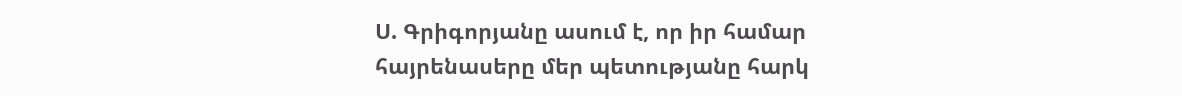Ս. Գրիգորյանը ասում է, որ իր համար հայրենասերը մեր պետությանը հարկ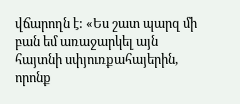վճարողն է: «Ես շատ պարզ մի բան եմ առաջարկել այն հայտնի սփյուռքահայերին, որոնք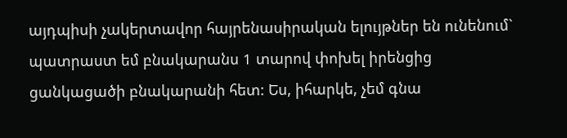այդպիսի չակերտավոր հայրենասիրական ելույթներ են ունենում` պատրաստ եմ բնակարանս 1 տարով փոխել իրենցից ցանկացածի բնակարանի հետ: Ես, իհարկե, չեմ գնա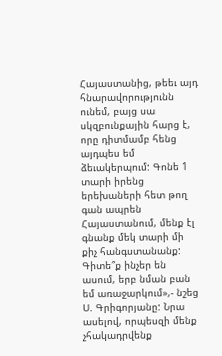Հայաստանից, թեեւ այդ հնարավորությունն ունեմ, բայց սա սկզբունքային հարց է, որը դիտմամբ հենց այդպես եմ ձեւակերպում: Գոնե 1 տարի իրենց երեխաների հետ թող գան ապրեն Հայաստանում, մենք էլ գնանք մեկ տարի մի քիչ հանգստանանք: Գիտե՞ք ինչեր են ասում, երբ նման բան եմ առաջարկում»,- նշեց Ս. Գրիգորյանը: Նրա ասելով, որպեսզի մենք չհակադրվենք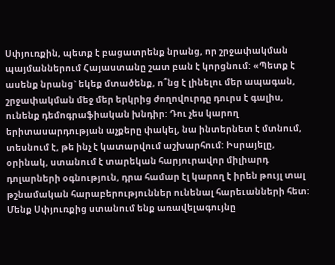Սփյուռքին, պետք է բացատրենք նրանց, որ շրջափակման պայմաններում Հայաստանը շատ բան է կորցնում: «Պետք է ասենք նրանց` եկեք մտածենք, ո՞նց է լինելու մեր ապագան, շրջափակման մեջ մեր երկրից ժողովուրդը դուրս է գալիս, ունենք դեմոգրաֆիական խնդիր: Դու չես կարող երիտասարդության աչքերը փակել, նա ինտերնետ է մտնում, տեսնում է, թե ինչ է կատարվում աշխարհում: Իսրայելը, օրինակ, ստանում է տարեկան հարյուրավոր միլիարդ դոլարների օգնություն, դրա համար էլ կարող է իրեն թույլ տալ թշնամական հարաբերություններ ունենալ հարեւանների հետ: Մենք Սփյուռքից ստանում ենք առավելագույնը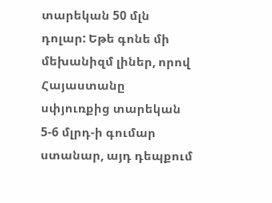տարեկան 50 մլն դոլար: Եթե գոնե մի մեխանիզմ լիներ, որով Հայաստանը սփյուռքից տարեկան 5-6 մլրդ-ի գումար ստանար, այդ դեպքում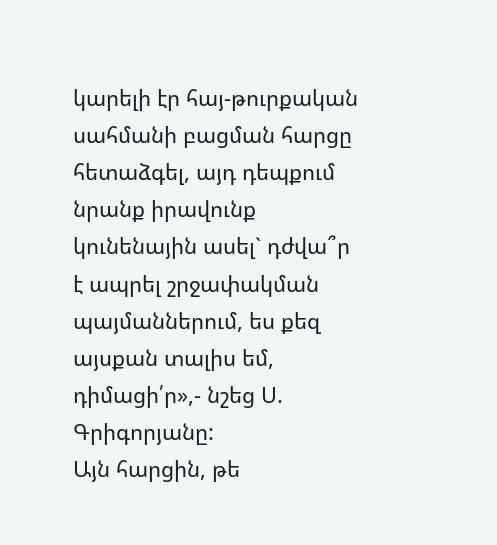կարելի էր հայ-թուրքական սահմանի բացման հարցը հետաձգել, այդ դեպքում նրանք իրավունք կունենային ասել` դժվա՞ր է ապրել շրջափակման պայմաններում, ես քեզ այսքան տալիս եմ, դիմացի՛ր»,- նշեց Ս. Գրիգորյանը:
Այն հարցին, թե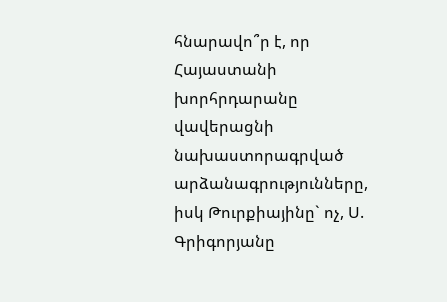հնարավո՞ր է, որ Հայաստանի խորհրդարանը վավերացնի նախաստորագրված արձանագրությունները, իսկ Թուրքիայինը` ոչ, Ս. Գրիգորյանը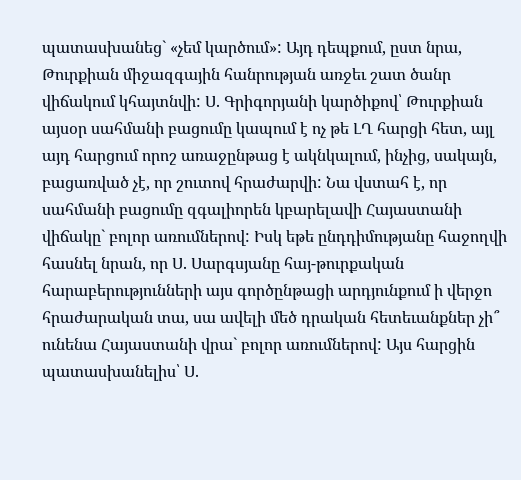պատասխանեց` «չեմ կարծում»: Այդ դեպքում, ըստ նրա, Թուրքիան միջազգային հանրության առջեւ շատ ծանր վիճակում կհայտնվի: Ս. Գրիգորյանի կարծիքով՝ Թուրքիան այսօր սահմանի բացումը կապում է ոչ թե ԼՂ հարցի հետ, այլ այդ հարցում որոշ առաջընթաց է ակնկալում, ինչից, սակայն, բացառված չէ, որ շուտով հրաժարվի: Նա վստահ է, որ սահմանի բացումը զգալիորեն կբարելավի Հայաստանի վիճակը` բոլոր առումներով: Իսկ եթե ընդդիմությանը հաջողվի հասնել նրան, որ Ս. Սարգսյանը հայ-թուրքական հարաբերությունների այս գործընթացի արդյունքում ի վերջո հրաժարական տա, սա ավելի մեծ դրական հետեւանքներ չի՞ ունենա Հայաստանի վրա` բոլոր առումներով: Այս հարցին պատասխանելիս՝ Ս.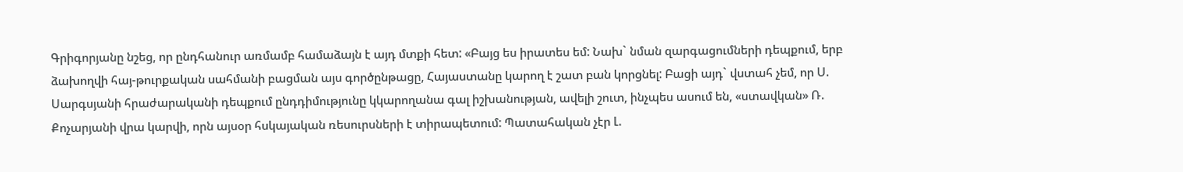Գրիգորյանը նշեց, որ ընդհանուր առմամբ համաձայն է այդ մտքի հետ: «Բայց ես իրատես եմ: Նախ` նման զարգացումների դեպքում, երբ ձախողվի հայ-թուրքական սահմանի բացման այս գործընթացը, Հայաստանը կարող է շատ բան կորցնել: Բացի այդ` վստահ չեմ, որ Ս. Սարգսյանի հրաժարականի դեպքում ընդդիմությունը կկարողանա գալ իշխանության, ավելի շուտ, ինչպես ասում են, «ստավկան» Ռ. Քոչարյանի վրա կարվի, որն այսօր հսկայական ռեսուրսների է տիրապետում: Պատահական չէր Լ.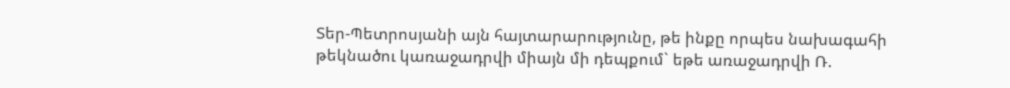Տեր-Պետրոսյանի այն հայտարարությունը, թե ինքը որպես նախագահի թեկնածու կառաջադրվի միայն մի դեպքում` եթե առաջադրվի Ռ.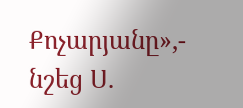Քոչարյանը»,- նշեց Ս.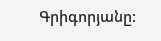Գրիգորյանը: